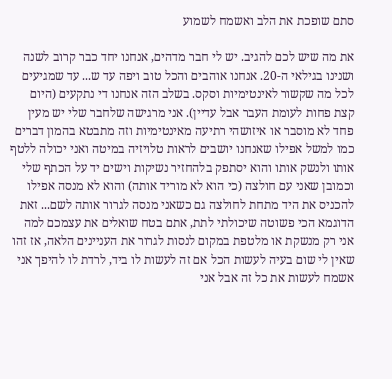סתם שופכת את הלב ואשמח לשמוע

את מה שיש לכם להגיב. יש לי חבר מדהים, אנחנו יחד כבר קרוב לשנה ושנינו בגילאי ה-20. אנחנו אוהבים והכל טוב ויפה עד ש... עד שמגיעים לכל מה שקשור לאינטימיות וסקס. בשלב הזה אנחנו די נתקעים (היום קצת פחות לעומת העבר אבל עדיין). אני מרגישה שלחבר שלי יש מעין פחד לא מוסבר או איזושהי רתיעה מאינטימיות וזה מתבטא בהמון דברים כמו למשל אפילו שאנחנו יושבים לראות טלויזיה במיטה ואני יכולה ללטף אותו ולנשק אותו והוא יסתפק בלהחזיר נשיקות וישים יד על הכתף שלי וכמובן שאני עם חולצה (כי הוא לא מוריד אותה) והוא לא מנסה אפילו להכניס את היד מתחת לחולצה גם כשאני מנסה לגרור אותה לשם... זאת הדוגמא הכי פשוטה שיכולתי לתת, אתם בטח שואלים את עצמכם למה אני רק מנשקת או מלטפת במקום לנסות לגרור את העניינים הלאה, אז זהו שאין לי שום בעיה לעשות הכל אם זה לעשות לו ביד, לרדת לו להיפך אני אשמח לעשות את כל זה אבל אני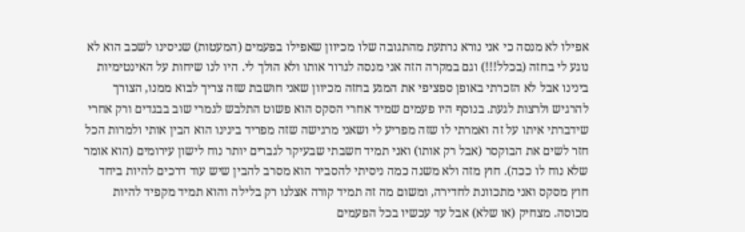אפילו לא מנסה כי אני נורא נרתעת מהתגובה שלו מכיוון שאפילו בפעמים (המעטות) שניסינו לשכב הוא לא נוגע לי בחזה (בכלל!!!) וגם במקרה הזה אני מנסה לגרור אותו ולא הולך לי. היו לנו שיחות על האינטימיות בינינו אבל לא הזכרתי באופן ספציפי את המגע בחזה מכיוון שאני חושבת שזה צריך לבוא ממנו, הצורך להרגיש ולרצות לגעת. בנוסף היו פעמים שמיד אחרי הסקס הוא פשוט התלבש לגמרי שוב בבגדים ורק אחרי שידברתי איתו על זה ואמרתי לו שזה מפריע לי ושאני מרגישה שזה מפריד בינינו הוא הבין אותי ולמרות הכל חזר לשים את הבוקסר (אבל רק אותו) ואני תמיד חשבתי שבעיקר לגברים יותר נוח לישון עירומים (הוא אומר שלא נוח לו ככה). חוץ מזה ולא משנה כמה ניסיתי להסביר הוא מסרב להבין שיש עוד דרכים להיות ביחד חוץ מסקס ואני מתכוונת לחדירה, ומשום מה זה תמיד קורה אצלנו רק בלילה והוא תמיד מקפיד להיות מכוסה. מצחיק (או שלא) אבל עד עכשיו בכל הפעמים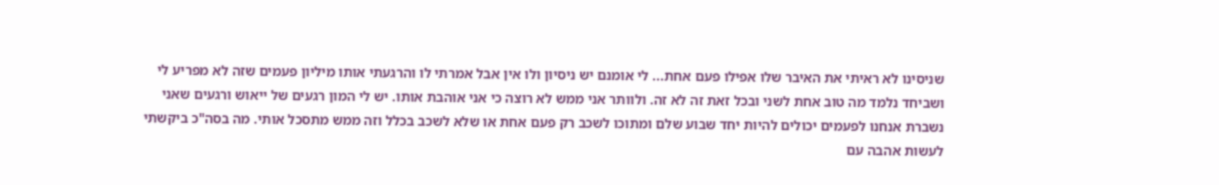שניסינו לא ראיתי את האיבר שלו אפילו פעם אחת... לי אומנם יש ניסיון ולו אין אבל אמרתי לו והרגעתי אותו מיליון פעמים שזה לא מפריע לי ושביחד נלמד מה טוב אחת לשני ובכל זאת זה לא זה. ולוותר אני ממש לא רוצה כי אני אוהבת אותו. יש לי המון רגעים של ייאוש ורגעים שאני נשברת אנחנו לפעמים יכולים להיות יחד שבוע שלם ומתוכו לשכב רק פעם אחת או שלא לשכב בכלל וזה ממש מתסכל אותי. מה בסה"כ ביקשתי לעשות אהבה עם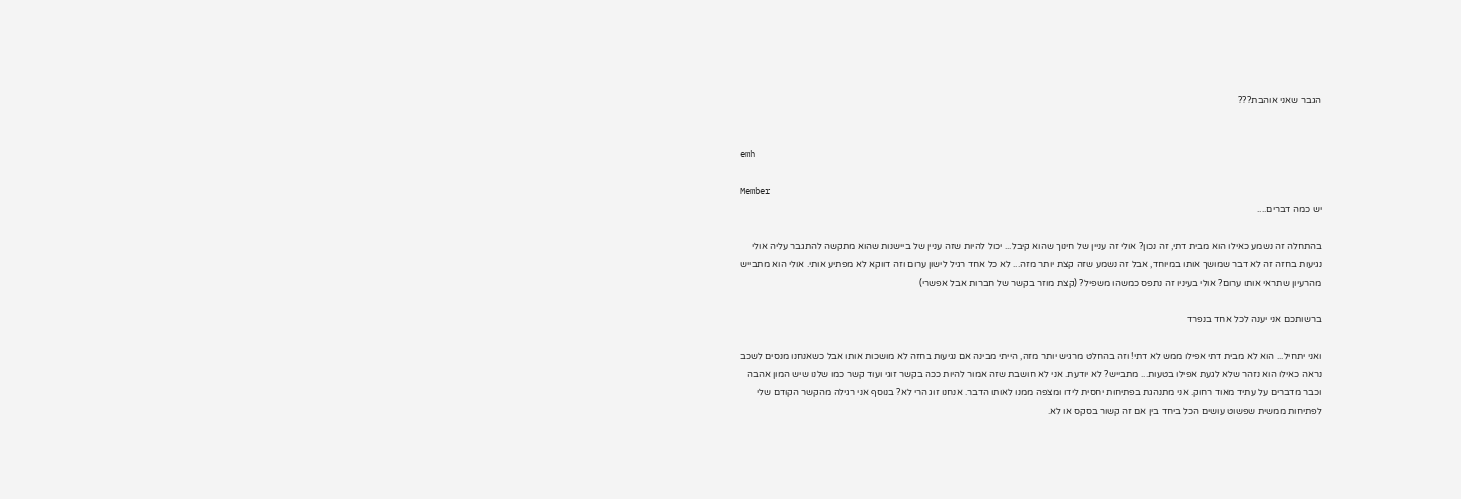הגבר שאני אוהבת???


emh

Member
יש כמה דברים....

בהתחלה זה נשמע כאילו הוא מבית דתי, זה נכון? אולי זה עניין של חינוך שהוא קיבל... יכול להיות שזה עניין של ביישנות שהוא מתקשה להתגבר עליה אולי נגיעות בחזה זה לא דבר שמושך אותו במיוחד, אבל זה נשמע שזה קצת יותר מזה... לא כל אחד רגיל לישון ערום וזה דווקא לא מפתיע אותי. אולי הוא מתבייש מהרעיון שתראי אותו ערום? אולי בעיניו זה נתפס כמשהו משפיל? (קצת מוזר בקשר של חברות אבל אפשרי)

ברשותכם אני יענה לכל אחד בנפרד

ואני יתחיל... הוא לא מבית דתי אפילו ממש לא דתי! וזה בהחלט מרגיש יותר מזה, הייתי מבינה אם נגיעות בחזה לא מושכות אותו אבל כשאנחנו מנסים לשכב נראה כאילו הוא נזהר שלא לגעת אפילו בטעות... מתבייש? לא יודעת. אני לא חושבת שזה אמור להיות ככה בקשר זוגי ועוד קשר כמו שלנו שיש המון אהבה וכבר מדברים על עתיד מאוד רחוק. אני מתנהגת בפתיחות יחסית לידו ומצפה ממנו לאותו הדבר. אנחנו זוג הרי לא? בנוסף אני רגילה מהקשר הקודם שלי לפתיחות ממשית שפשוט עושים הכל ביחד בין אם זה קשור בסקס או לא.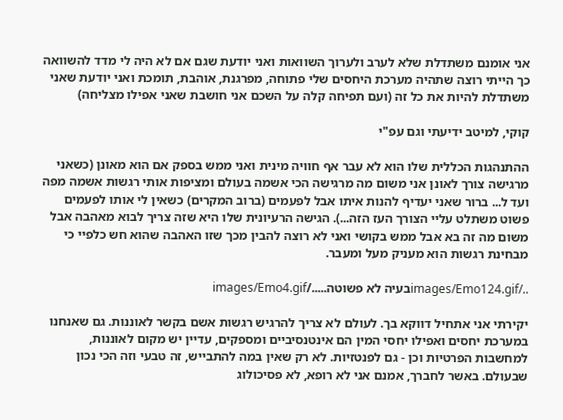אני אומנם משתדלת שלא לערב ולערוך השוואות ואני יודעת שגם אם לא היה לי מדד להשוואה כך הייתי רוצה שתהיה מערכת היחסים שלי פתוחה, מפרגנת, אוהבת, תומכת ואני יודעת שאני משתדלת להיות את כל זה (ועם תפיחה קלה על השכם אני חושבת שאני אפילו מצליחה)

קוקי, למיטב ידיעתי וגם עפ"י

ההתנהגות הכללית שלו הוא לא עבר אף חוויה מינית ואני ממש בספק אם הוא מאונן (כשאני מרגישה צורך לאונן אני משום מה מרגישה הכי אשמה בעולם ומציפות אותי רגשות אשמה מפה ועד ל... ברור שאני יעדיף להנות איתו אבל לפעמים (ברוב המקרים) כשאין לי אותו לפעמים פשוט משתלט עליי הצורך העז הזה...). הגישה הרעיונית שלו היא שזה צריך לבוא מאהבה אבל משום מה זה בא אבל ממש בקושי ואני לא רוצה להבין מכך שזו האהבה שהוא חש כלפיי כי מבחינת רגשות הוא מעניק מעל ומעבר.

../images/Emo124.gifבעיה לא פשוטה...../images/Emo4.gif

יקירתי אני אתחיל דווקא בך. לעולם לא צריך להרגיש רגשות אשם בקשר לאוננות. גם שאנחנו במערכת יחסים ואפילו יחסי המין הם אינטנסיביים ומספקים, עדיין יש מקום לאוננות, למחשבות הפרטיות וכן - גם לפנטזיות. לא רק שאין במה להתבייש, זה טבעי וזה הכי נכון שבעולם. באשר לחברך, אמנם אני לא רופא, לא פסיכולוג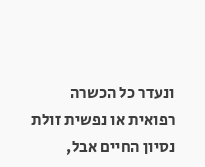ונעדר כל הכשרה רפואית או נפשית זולת נסיון החיים אבל,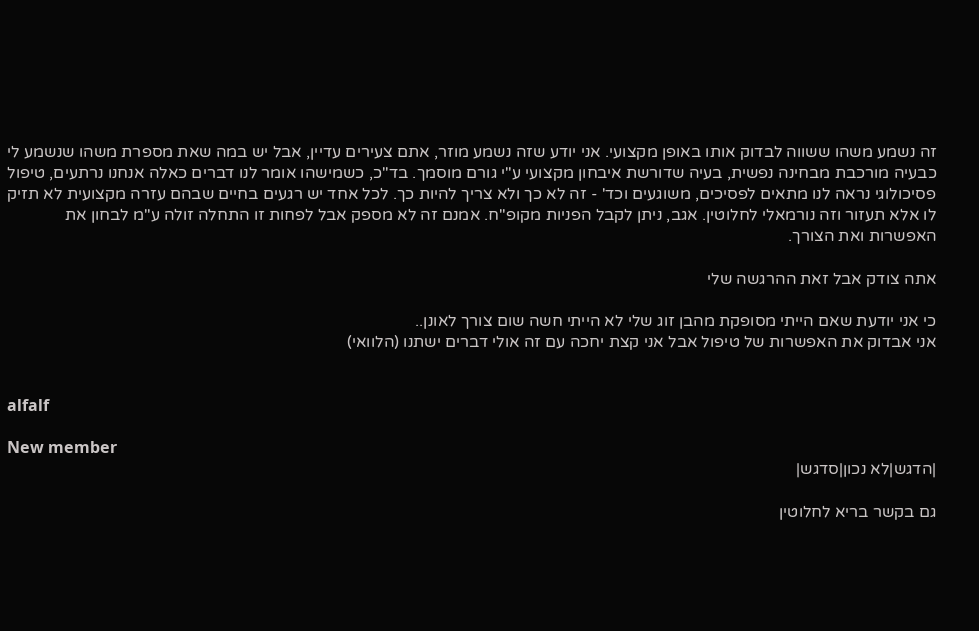זה נשמע משהו ששווה לבדוק אותו באופן מקצועי. אני יודע שזה נשמע מוזר, אתם צעירים עדיין, אבל יש במה שאת מספרת משהו שנשמע לי כבעיה מורכבת מבחינה נפשית, בעיה שדורשת איבחון מקצועי ע"י גורם מוסמך. בד"כ, כשמישהו אומר לנו דברים כאלה אנחנו נרתעים, טיפול פסיכולוגי נראה לנו מתאים לפסיכים, משוגעים וכד' - זה לא כך ולא צריך להיות כך. לכל אחד יש רגעים בחיים שבהם עזרה מקצועית לא תזיק לו אלא תעזור וזה נורמאלי לחלוטין. אגב, ניתן לקבל הפניות מקופ"ח. אמנם זה לא מספק אבל לפחות זו התחלה זולה ע"מ לבחון את האפשרות ואת הצורך.

אתה צודק אבל זאת ההרגשה שלי

כי אני יודעת שאם הייתי מסופקת מהבן זוג שלי לא הייתי חשה שום צורך לאונן..
אני אבדוק את האפשרות של טיפול אבל אני קצת יחכה עם זה אולי דברים ישתנו (הלוואי)


alfalf

New member
|הדגש|לא נכון|סדגש|

גם בקשר בריא לחלוטין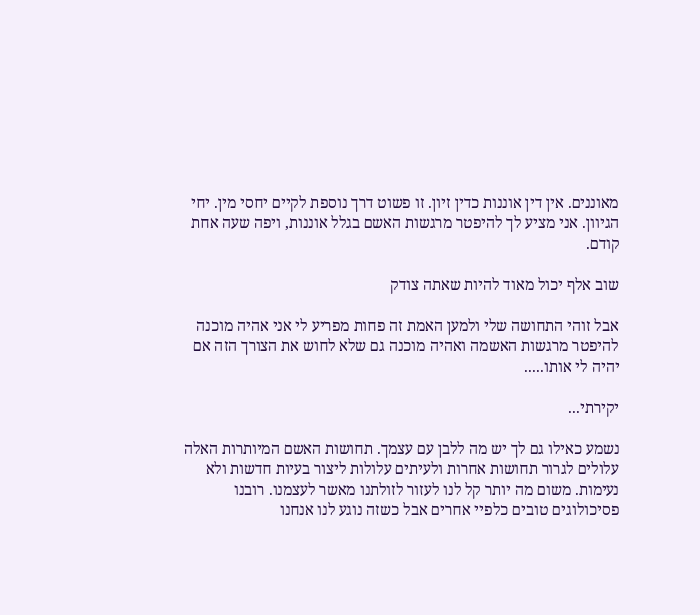מאוננים. אין דין אוננות כדין זיון. זו פשוט דרך נוספת לקיים יחסי מין. יחי הגיוון. אני מציע לך להיפטר מרגשות האשם בגלל אוננות, ויפה שעה אחת קודם.

שוב אלף יכול מאוד להיות שאתה צודק

אבל זוהי התחושה שלי ולמען האמת זה פחות מפריע לי אני אהיה מוכנה להיפטר מרגשות האשמה ואהיה מוכנה גם שלא לחוש את הצורך הזה אם יהיה לי אותו.....

יקירתי...

נשמע כאילו גם לך יש מה ללבן עם עצמך. תחושות האשם המיותרות האלה עלולים לגרור תחושות אחרות ולעיתים עלולות ליצור בעיות חדשות ולא נעימות. משום מה יותר קל לנו לעזור לזולתנו מאשר לעצמנו. רובנו פסיכולוגים טובים כלפיי אחרים אבל כשזה נוגע לנו אנחנו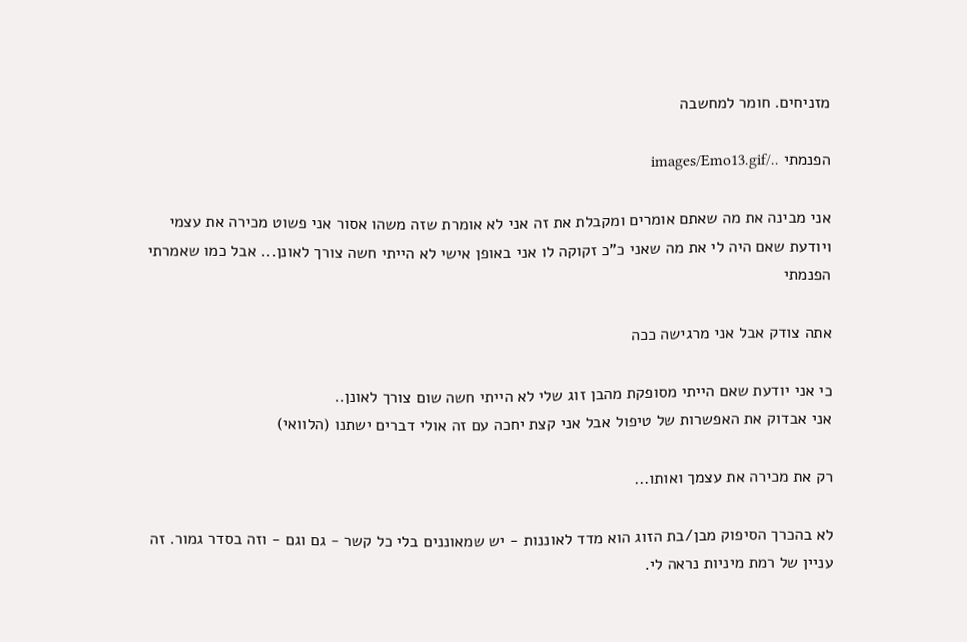מזניחים. חומר למחשבה

הפנמתי ../images/Emo13.gif

אני מבינה את מה שאתם אומרים ומקבלת את זה אני לא אומרת שזה משהו אסור אני פשוט מכירה את עצמי ויודעת שאם היה לי את מה שאני כ"כ זקוקה לו אני באופן אישי לא הייתי חשה צורך לאונן... אבל כמו שאמרתי הפנמתי

אתה צודק אבל אני מרגישה ככה

כי אני יודעת שאם הייתי מסופקת מהבן זוג שלי לא הייתי חשה שום צורך לאונן..
אני אבדוק את האפשרות של טיפול אבל אני קצת יחכה עם זה אולי דברים ישתנו (הלוואי)

רק את מכירה את עצמך ואותו...

לא בהכרך הסיפוק מבן/בת הזוג הוא מדד לאוננות - יש שמאוננים בלי כל קשר - גם וגם - וזה בסדר גמור. זה עניין של רמת מיניות נראה לי.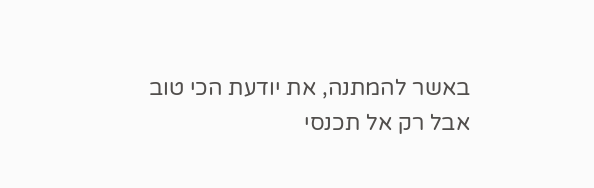באשר להמתנה, את יודעת הכי טוב אבל רק אל תכנסי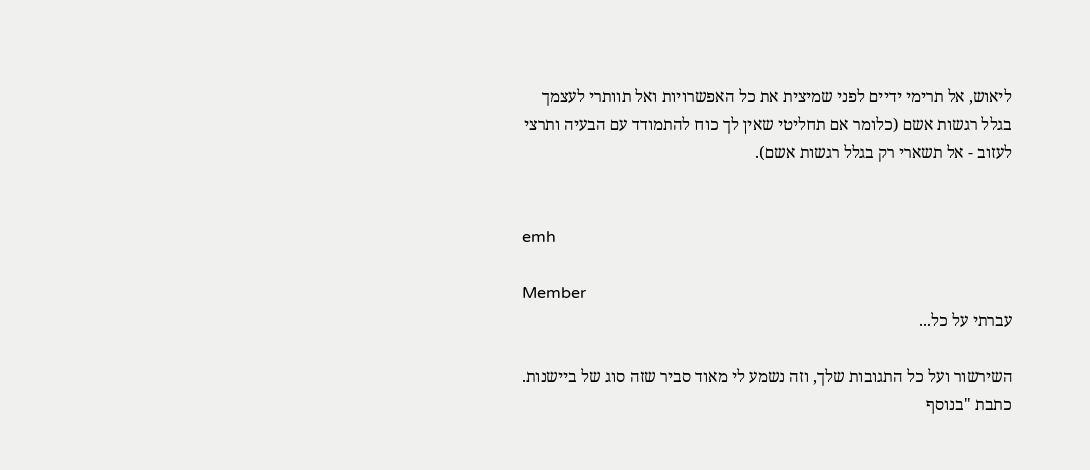ליאוש, אל תרימי ידיים לפני שמיצית את כל האפשרויות ואל תוותרי לעצמך בגלל רגשות אשם (כלומר אם תחליטי שאין לך כוח להתמודד עם הבעיה ותרצי לעזוב - אל תשארי רק בגלל רגשות אשם).


emh

Member
עברתי על כל...

השירשור ועל כל התגובות שלך, וזה נשמע לי מאוד סביר שזה סוג של ביישנות. כתבת "בנוסף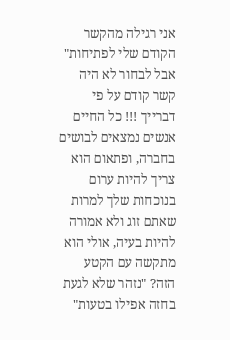אני רגילה מהקשר הקודם שלי לפתיחות" אבל לבחור לא היה קשר קודם על פי דברייך !!! כל החיים אנשים נמצאים לבושים בחברה, ופתאום הוא צריך להיות ערום בנוכחות שלך למרות שאתם זוג ולא אמורה להיות בעיה, אולי הוא מתקשה עם הקטע הזה? "נזהר שלא לגעת בחזה אפילו בטעות"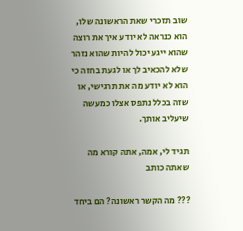שוב תזכרי שאת הראשונה שלו, הוא כנראה לא יודע איך את רוצה שהוא ייגע יכול להיות שהוא נזהר שלא להכאיב לך או לגעת בחזה כי הוא לא יודע מה את תרגישי, או שזה בכלל נתפס אצלו כמעשה שיעליב אותך.

תגיד לי, אמה, אתה קורא מה שאתה כותב

??? מה הקשר ראשונה? הם ביחד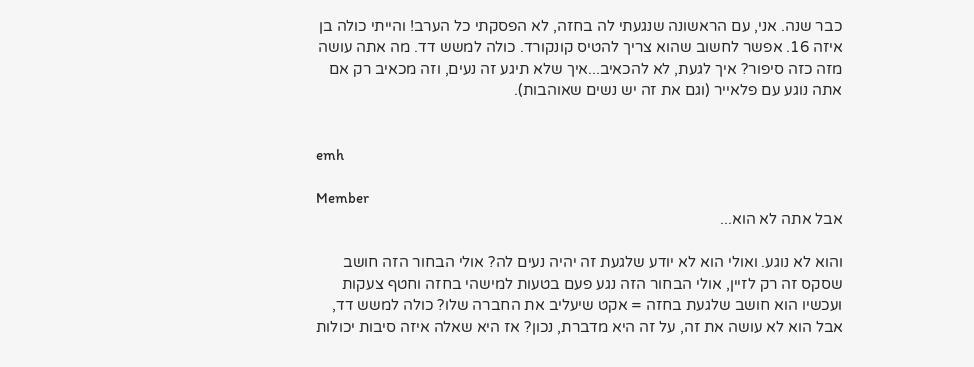כבר שנה. אני, עם הראשונה שנגעתי לה בחזה, לא הפסקתי כל הערב! והייתי כולה בן איזה 16. אפשר לחשוב שהוא צריך להטיס קונקורד. כולה למשש דד. מה אתה עושה מזה כזה סיפור? איך לגעת, לא להכאיב...איך שלא תיגע זה נעים, וזה מכאיב רק אם אתה נוגע עם פלאייר (וגם את זה יש נשים שאוהבות).


emh

Member
אבל אתה לא הוא...

והוא לא נוגע. ואולי הוא לא יודע שלגעת זה יהיה נעים לה? אולי הבחור הזה חושב שסקס זה רק לזיין, אולי הבחור הזה נגע פעם בטעות למישהי בחזה וחטף צעקות ועכשיו הוא חושב שלגעת בחזה = אקט שיעליב את החברה שלו? כולה למשש דד, אבל הוא לא עושה את זה, על זה היא מדברת, נכון? אז היא שאלה איזה סיבות יכולות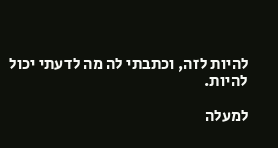להיות לזה, וכתבתי לה מה לדעתי יכול להיות.

למעלה